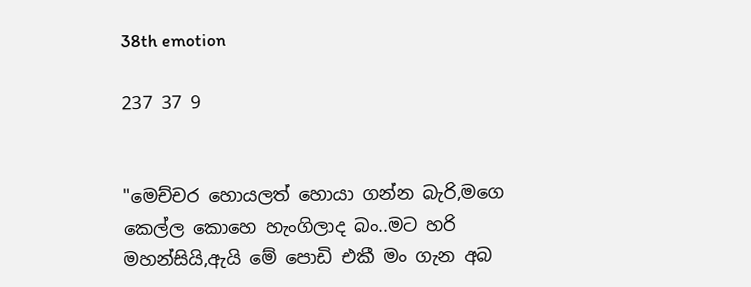38th emotion

237 37 9


"මෙච්චර හොයලත් හොයා ගන්න බැරි,මගෙ කෙල්ල කොහෙ හැංගිලාද බං..මට හරි මහන්සියි,ඇයි මේ පොඩි එකී මං ගැන අබ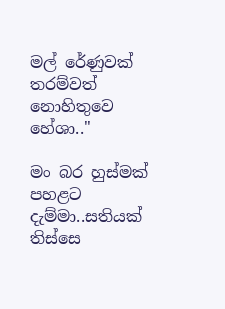මල් රේණුවක් තරම්වත් නොහිතුවෙ හේශා.."

මං බර හුස්මක් පහළට දැම්මා..සතියක් තිස්සෙ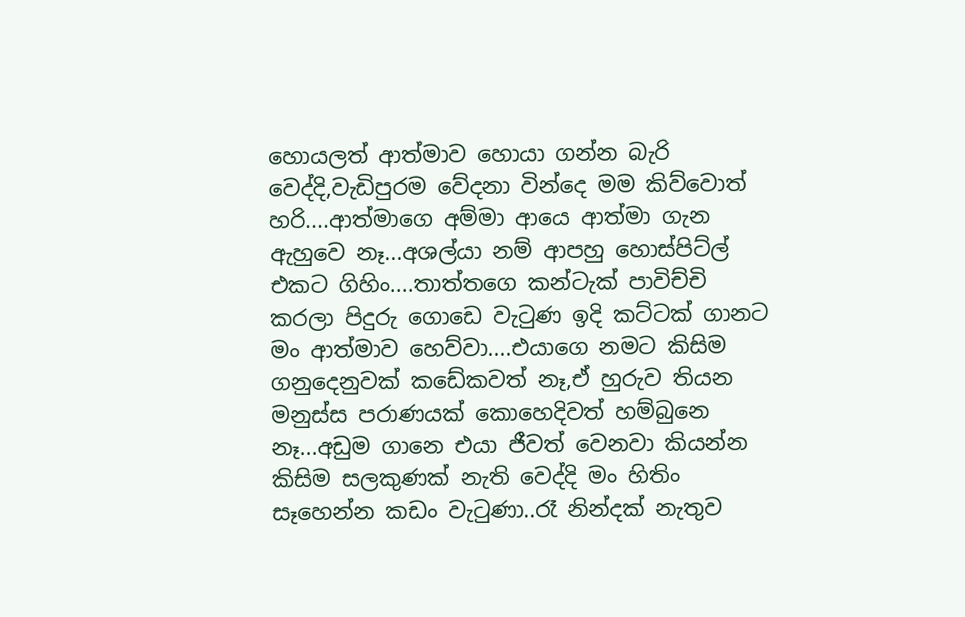හොයලත් ආත්මාව හොයා ගන්න බැරි වෙද්දි,වැඩිපුරම වේදනා වින්දෙ මම කිව්වොත් හරි....ආත්මාගෙ අම්මා ආයෙ ආත්මා ගැන ඇහුවෙ නෑ...අශල්යා නම් ආපහු හොස්පිට්ල් එකට ගිහිං....තාත්තගෙ කන්ටැක් පාවිච්චි කරලා පිදුරු ගොඩෙ වැටුණ ඉදි කට්ටක් ගානට මං ආත්මාව හෙව්වා....එයාගෙ නමට කිසිම ගනුදෙනුවක් කඩේකවත් නෑ,ඒ හුරුව තියන මනුස්ස පරාණයක් කොහෙදිවත් හම්බුනෙ නෑ...අඩුම ගානෙ එයා ජීවත් වෙනවා කියන්න කිසිම සලකුණක් නැති වෙද්දි මං හිතිං සෑහෙන්න කඩං වැටුණා..රෑ නින්දක් නැතුව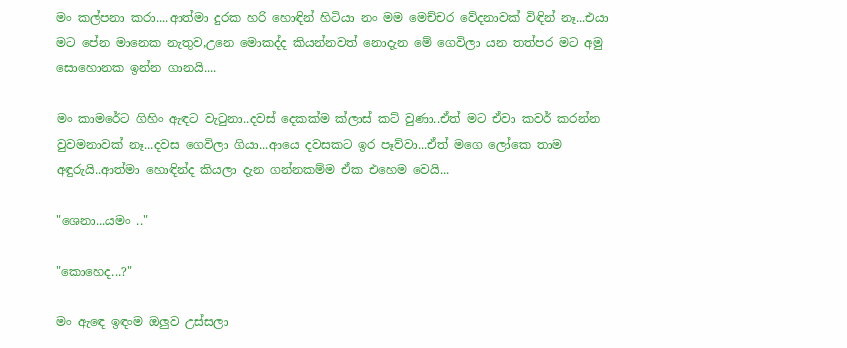මං කල්පනා කරා....ආත්මා දුරක හරි හොඳින් හිටියා නං මම මෙච්චර වේදනාවක් විඳින් නෑ...එයා මට පේන මානෙක නැතුව,උනෙ මොකද්ද කියන්නවත් නොදැන මේ ගෙවිලා යන තත්පර මට අමු සොහොනක ඉන්න ගානයි....

මං කාමරේට ගිහිං ඇඳට වැටුනා..දවස් දෙකක්ම ක්ලාස් කට් වුණා..ඒත් මට ඒවා කවර් කරන්න වුවමනාවක් නෑ...දවස ගෙවිලා ගියා...ආයෙ දවසකට ඉර පෑව්වා...ඒත් මගෙ ලෝකෙ තාම අඳුරුයි..ආත්මා හොඳින්ද කියලා දැන ගන්නකම්ම ඒක එහෙම වෙයි...

"ශෙනා...යමං .."

"කොහෙද...?"

මං ඇඳෙ ඉඳංම ඔලුව උස්සලා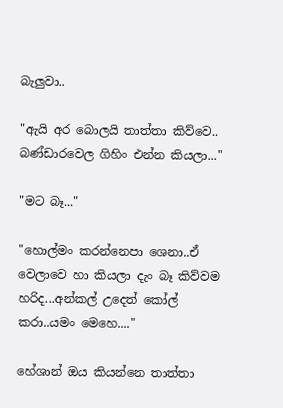බැලුවා..

"ඇයි අර බොලයි තාත්තා කිව්වෙ.. බණ්ඩාරවෙල ගිහිං එන්න කියලා..."

"මට බෑ..."

"හොල්මං කරන්නෙපා ශෙනා..ඒ වෙලාවෙ හා කියලා දැං බෑ කිව්වම හරිද...අන්කල් උදෙත් කෝල් කරා..යමං මෙහෙ...."

හේශාන් ඔය කියන්නෙ තාත්තා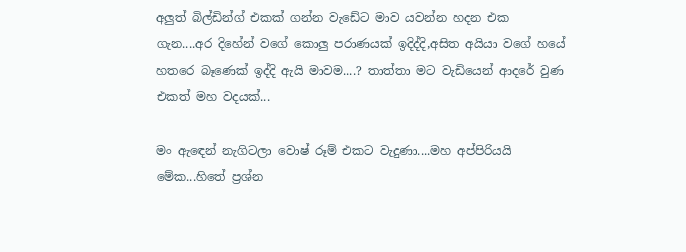අලුත් බිල්ඩින්ග් එකක් ගන්න වැඩේට මාව යවන්න හදන එක ගැන....අර දිහේන් වගේ කොලු පරාණයක් ඉදිද්දි,අසිත අයියා වගේ හයේ හතරෙ බෑණෙක් ඉද්දි ඇයි මාවම....? තාත්තා මට වැඩියෙන් ආදරේ වුණ එකත් මහ වදයක්...

මං ඇඳෙන් නැගිටලා වොෂ් රූම් එකට වැදුණා....මහ අප්පිරියයි මේක...හිතේ ප්‍රශ්න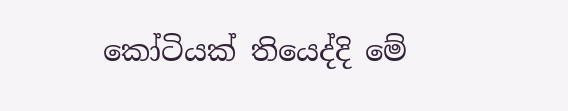කෝටියක් තියෙද්දි මේ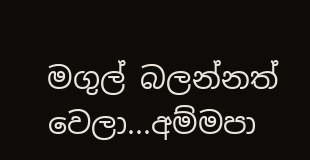මගුල් බලන්නත් වෙලා...අම්මපා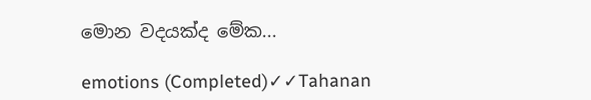මොන වදයක්ද මේක...

emotions (Completed)✓✓Tahanan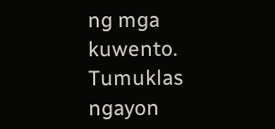ng mga kuwento. Tumuklas ngayon